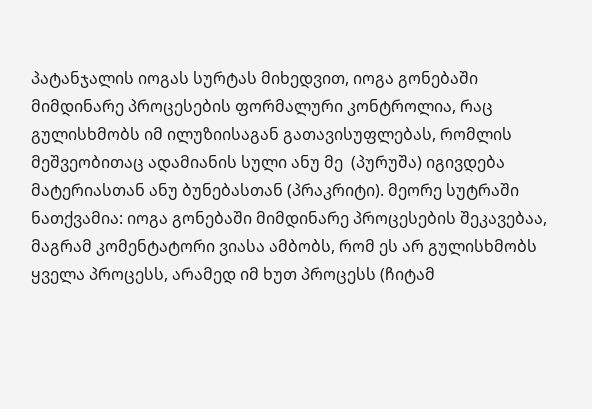პატანჯალის იოგას სურტას მიხედვით, იოგა გონებაში მიმდინარე პროცესების ფორმალური კონტროლია, რაც გულისხმობს იმ ილუზიისაგან გათავისუფლებას, რომლის მეშვეობითაც ადამიანის სული ანუ მე  (პურუშა) იგივდება მატერიასთან ანუ ბუნებასთან (პრაკრიტი). მეორე სუტრაში ნათქვამია: იოგა გონებაში მიმდინარე პროცესების შეკავებაა, მაგრამ კომენტატორი ვიასა ამბობს, რომ ეს არ გულისხმობს ყველა პროცესს, არამედ იმ ხუთ პროცესს (ჩიტამ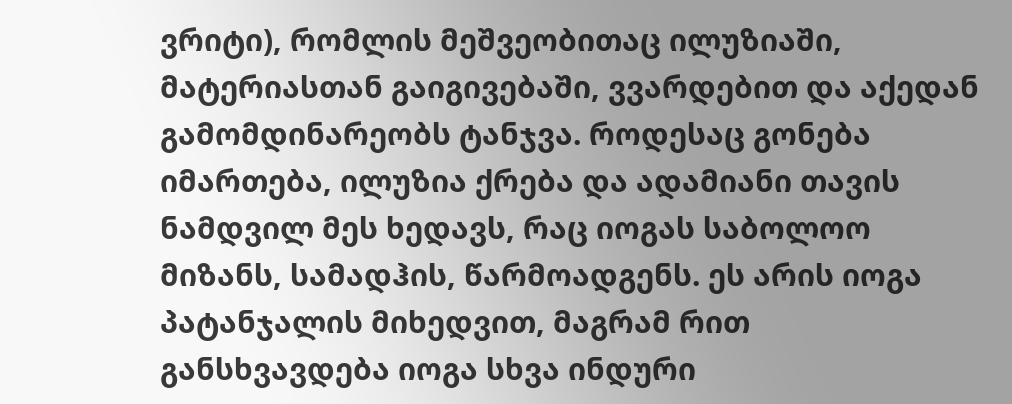ვრიტი), რომლის მეშვეობითაც ილუზიაში, მატერიასთან გაიგივებაში, ვვარდებით და აქედან გამომდინარეობს ტანჯვა. როდესაც გონება იმართება, ილუზია ქრება და ადამიანი თავის ნამდვილ მეს ხედავს, რაც იოგას საბოლოო მიზანს, სამადჰის, წარმოადგენს. ეს არის იოგა პატანჯალის მიხედვით, მაგრამ რით განსხვავდება იოგა სხვა ინდური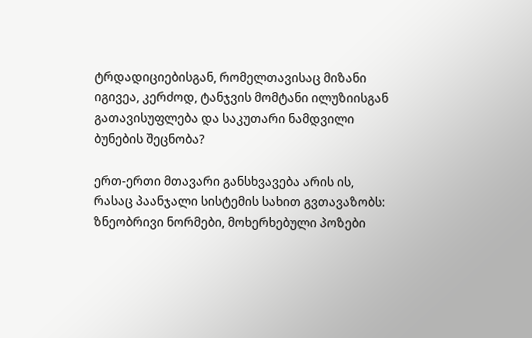ტრდადიციებისგან, რომელთავისაც მიზანი იგივეა, კერძოდ, ტანჯვის მომტანი ილუზიისგან გათავისუფლება და საკუთარი ნამდვილი ბუნების შეცნობა?

ერთ-ერთი მთავარი განსხვავება არის ის, რასაც პაანჯალი სისტემის სახით გვთავაზობს: ზნეობრივი ნორმები, მოხერხებული პოზები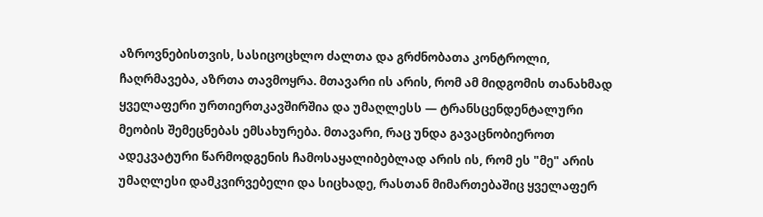აზროვნებისთვის, სასიცოცხლო ძალთა და გრძნობათა კონტროლი, ჩაღრმავება, აზრთა თავმოყრა. მთავარი ის არის, რომ ამ მიდგომის თანახმად ყველაფერი ურთიერთკავშირშია და უმაღლესს — ტრანსცენდენტალური მეობის შემეცნებას ემსახურება. მთავარი, რაც უნდა გავაცნობიეროთ ადეკვატური წარმოდგენის ჩამოსაყალიბებლად არის ის, რომ ეს "მე" არის უმაღლესი დამკვირვებელი და სიცხადე, რასთან მიმართებაშიც ყველაფერ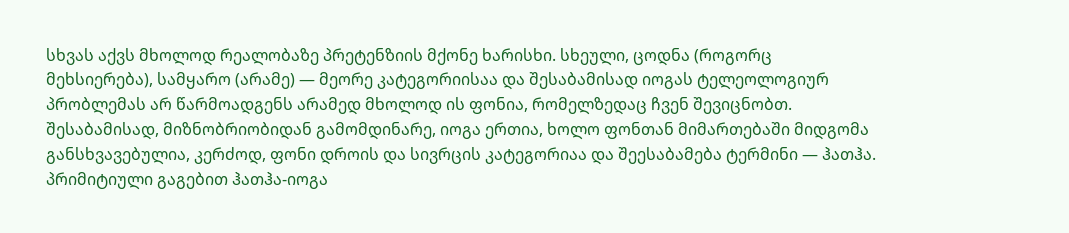სხვას აქვს მხოლოდ რეალობაზე პრეტენზიის მქონე ხარისხი. სხეული, ცოდნა (როგორც მეხსიერება), სამყარო (არამე) — მეორე კატეგორიისაა და შესაბამისად იოგას ტელეოლოგიურ პრობლემას არ წარმოადგენს არამედ მხოლოდ ის ფონია, რომელზედაც ჩვენ შევიცნობთ. შესაბამისად, მიზნობრიობიდან გამომდინარე, იოგა ერთია, ხოლო ფონთან მიმართებაში მიდგომა განსხვავებულია, კერძოდ, ფონი დროის და სივრცის კატეგორიაა და შეესაბამება ტერმინი — ჰათჰა. პრიმიტიული გაგებით ჰათჰა-იოგა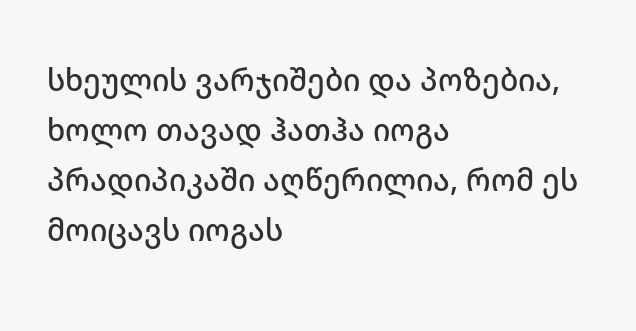სხეულის ვარჯიშები და პოზებია, ხოლო თავად ჰათჰა იოგა პრადიპიკაში აღწერილია, რომ ეს მოიცავს იოგას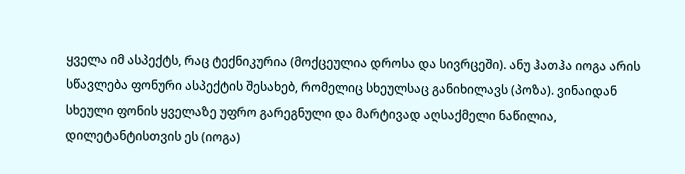ყველა იმ ასპექტს, რაც ტექნიკურია (მოქცეულია დროსა და სივრცეში). ანუ ჰათჰა იოგა არის სწავლება ფონური ასპექტის შესახებ, რომელიც სხეულსაც განიხილავს (პოზა). ვინაიდან სხეული ფონის ყველაზე უფრო გარეგნული და მარტივად აღსაქმელი ნაწილია, დილეტანტისთვის ეს (იოგა)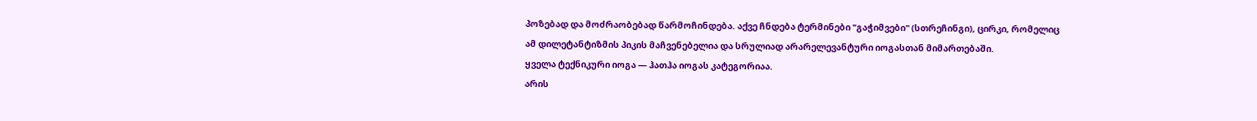პოზებად და მოძრაობებად წარმოჩინდება. აქვე ჩნდება ტერმინები "გაჭიმვები" (სთრეჩინგი), ცირკი, რომელიც ამ დილეტანტიზმის პიკის მაჩვენებელია და სრულიად არარელევანტური იოგასთან მიმართებაში.
ყველა ტექნიკური იოგა — ჰათჰა იოგას კატეგორიაა.
არის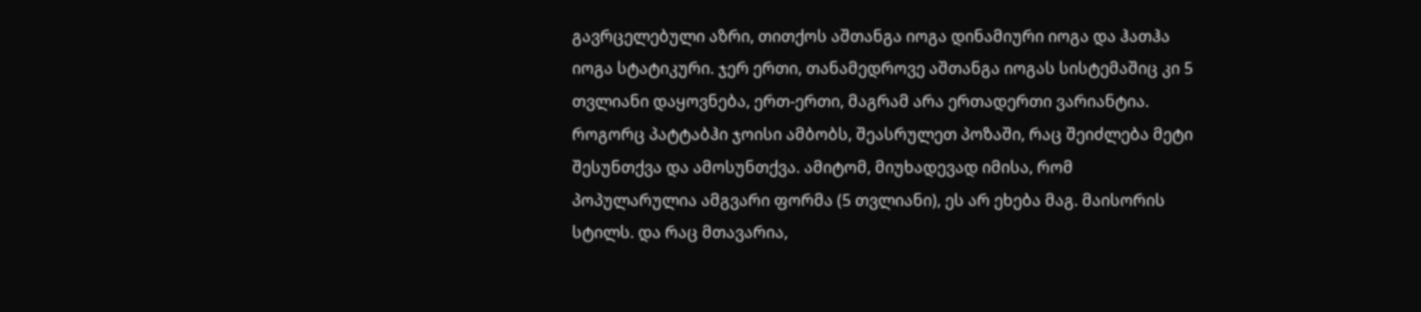გავრცელებული აზრი, თითქოს აშთანგა იოგა დინამიური იოგა და ჰათჰა იოგა სტატიკური. ჯერ ერთი, თანამედროვე აშთანგა იოგას სისტემაშიც კი 5 თვლიანი დაყოვნება, ერთ-ერთი, მაგრამ არა ერთადერთი ვარიანტია. როგორც პატტაბჰი ჯოისი ამბობს, შეასრულეთ პოზაში, რაც შეიძლება მეტი შესუნთქვა და ამოსუნთქვა. ამიტომ, მიუხადევად იმისა, რომ პოპულარულია ამგვარი ფორმა (5 თვლიანი), ეს არ ეხება მაგ. მაისორის სტილს. და რაც მთავარია,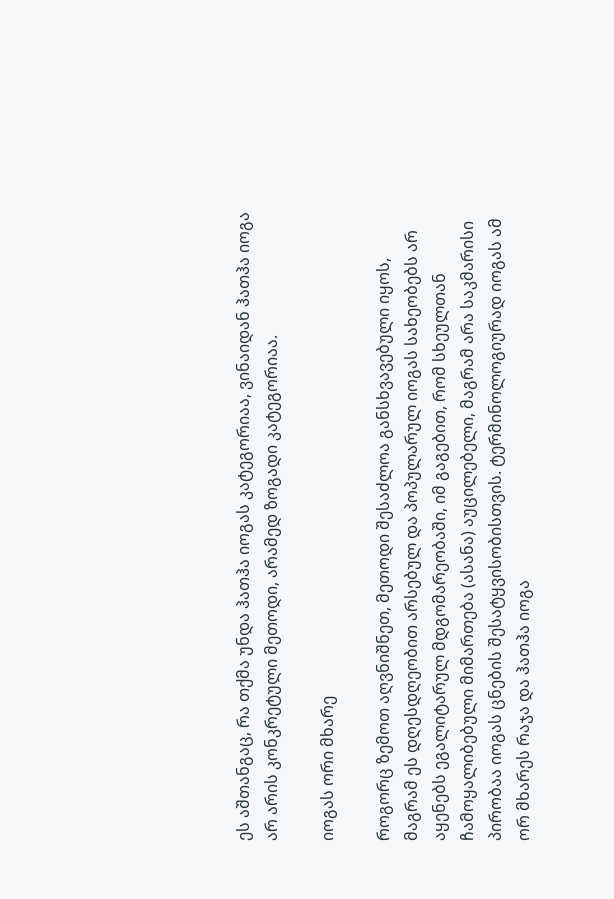ეს აშთანგაც, რა თქმა უნდა ჰათჰა იოგას კატეგორიაა, ვინაიდან ჰათჰა იოგა არ არის კონკრეტული მეთოდი, არამედ ზოგადი კატეგორიაა.

იოგას ორი მხარე

როგორც ზემოთ აღვნიშნეთ, მეთოდი შესაძლოა განსხვავებული იყოს, მაგრამ ეს დღესდღეობით არსებულ და პოპულარულ იოგას სახეობებს არ აყენებს ეგალიტარულ მდგომარეობაში, იმ გაგებით, რომ სხეულთან ჩამოყალიბებული მიმართება (ასანა) აუცილებელი, მაგრამ არა საკმარისი პირობაა იოგას ცნების შესატყვისობისთვის. ტერმინოლოგიურად იოგას ამ ორ მხარეს რაჯა და ჰათჰა იოგა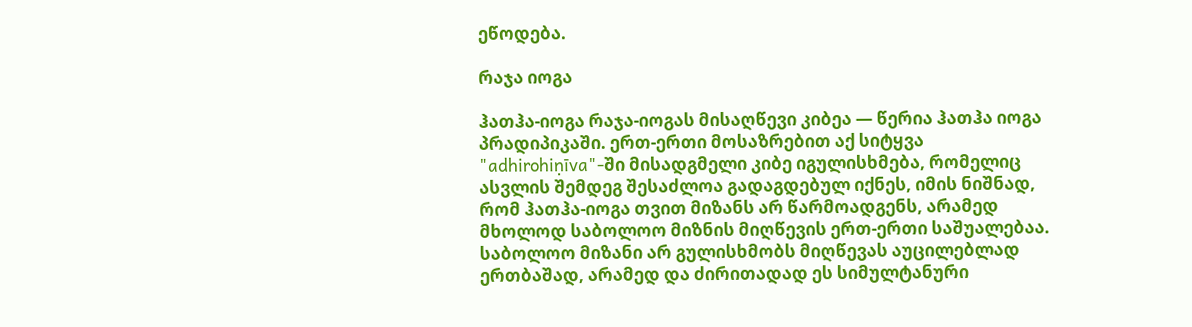ეწოდება.

რაჯა იოგა

ჰათჰა-იოგა რაჯა-იოგას მისაღწევი კიბეა — წერია ჰათჰა იოგა პრადიპიკაში. ერთ-ერთი მოსაზრებით აქ სიტყვა "adhirohiṇīva"-ში მისადგმელი კიბე იგულისხმება, რომელიც ასვლის შემდეგ შესაძლოა გადაგდებულ იქნეს, იმის ნიშნად, რომ ჰათჰა-იოგა თვით მიზანს არ წარმოადგენს, არამედ მხოლოდ საბოლოო მიზნის მიღწევის ერთ-ერთი საშუალებაა. საბოლოო მიზანი არ გულისხმობს მიღწევას აუცილებლად ერთბაშად, არამედ და ძირითადად ეს სიმულტანური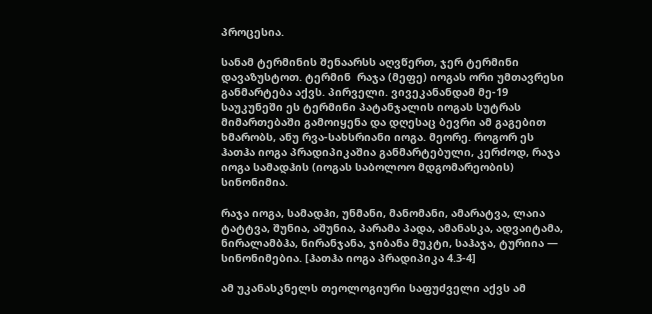პროცესია.

სანამ ტერმინის შენაარსს აღვწერთ, ჯერ ტერმინი დავაზუსტოთ. ტერმინ  რაჯა (მეფე) იოგას ორი უმთავრესი განმარტება აქვს. პირველი. ვივეკანანდამ მე-19 საუკუნეში ეს ტერმინი პატანჯალის იოგას სუტრას მიმართებაში გამოიყენა და დღესაც ბევრი ამ გაგებით ხმარობს, ანუ რვა-სახსრიანი იოგა. მეორე. როგორ ეს ჰათჰა იოგა პრადიპიკაშია განმარტებული, კერძოდ, რაჯა იოგა სამადჰის (იოგას საბოლოო მდგომარეობის) სინონიმია.

რაჯა იოგა, სამადჰი, უნმანი, მანომანი, ამარატვა, ლაია ტატტვა, შუნია, აშუნია, პარამა პადა, ამანასკა, ადვაიტამა, ნირალამბჰა, ნირანჯანა, ჯიბანა მუკტი, საჰაჯა, ტურიია — სინონიმებია. [ჰათჰა იოგა პრადიპიკა 4.3-4]

ამ უკანასკნელს თეოლოგიური საფუძველი აქვს ამ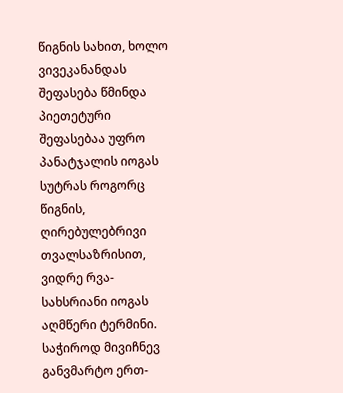წიგნის სახით, ხოლო ვივეკანანდას შეფასება წმინდა პიეთეტური შეფასებაა უფრო პანატჯალის იოგას სუტრას როგორც წიგნის, ღირებულებრივი თვალსაზრისით, ვიდრე რვა-სახსრიანი იოგას აღმწერი ტერმინი. საჭიროდ მივიჩნევ განვმარტო ერთ-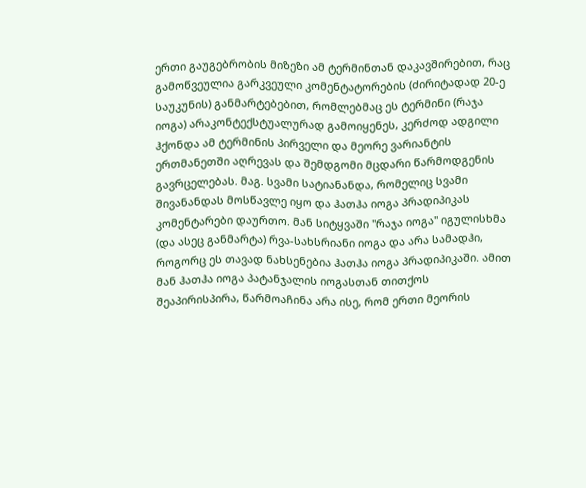ერთი გაუგებრობის მიზეზი ამ ტერმინთან დაკავშირებით, რაც გამოწვეულია გარკვეული კომენტატორების (ძირიტადად 20-ე საუკუნის) განმარტებებით, რომლებმაც ეს ტერმინი (რაჯა იოგა) არაკონტექსტუალურად გამოიყენეს, კერძოდ ადგილი ჰქონდა ამ ტერმინის პირველი და მეორე ვარიანტის ერთმანეთში აღრევას და შემდგომი მცდარი წარმოდგენის გავრცელებას. მაგ. სვამი სატიანანდა, რომელიც სვამი შივანანდას მოსწავლე იყო და ჰათჰა იოგა პრადიპიკას კომენტარები დაურთო. მან სიტყვაში "რაჯა იოგა" იგულისხმა (და ასეც განმარტა) რვა-სახსრიანი იოგა და არა სამადჰი, როგორც ეს თავად ნახსენებია ჰათჰა იოგა პრადიპიკაში. ამით მან ჰათჰა იოგა პატანჯალის იოგასთან თითქოს შეაპირისპირა, წარმოაჩინა არა ისე, რომ ერთი მეორის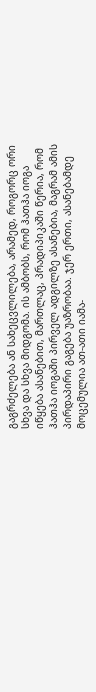გაგრძელება ან სახეცვლილება, არამედ, როგორც ორი სხვა და სხვა მიდგომა. ის ამბობს, რომ ჰათჰა იოგა იწყება ასანებით, მართლაც, პრადიპიკაში წერია, რომ ჰათჰა იოგაში პირველ ადგილზე ასანებია, მაგრამ ამის პირდაპირი გაგება უაზრობაა. ჯერ ერთი, ასანებამდე მოცემულია ათ-ათი იამა-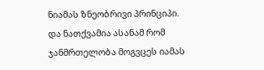ნიამას ზნეობრივი პრინციპი. და ნათქვამია ასანამ რომ ჯანმრთელობა მოგვცეს იამას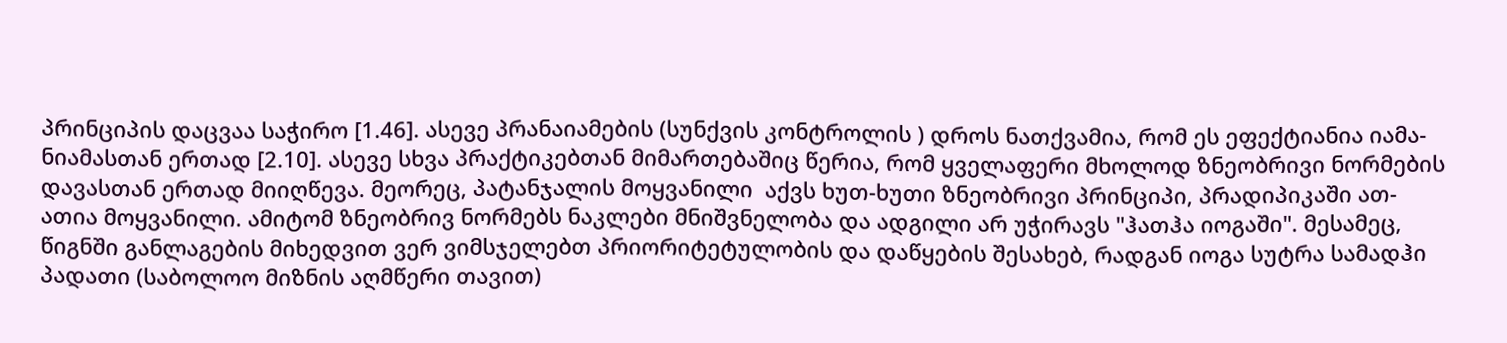პრინციპის დაცვაა საჭირო [1.46]. ასევე პრანაიამების (სუნქვის კონტროლის ) დროს ნათქვამია, რომ ეს ეფექტიანია იამა-ნიამასთან ერთად [2.10]. ასევე სხვა პრაქტიკებთან მიმართებაშიც წერია, რომ ყველაფერი მხოლოდ ზნეობრივი ნორმების დავასთან ერთად მიიღწევა. მეორეც, პატანჯალის მოყვანილი  აქვს ხუთ-ხუთი ზნეობრივი პრინციპი, პრადიპიკაში ათ-ათია მოყვანილი. ამიტომ ზნეობრივ ნორმებს ნაკლები მნიშვნელობა და ადგილი არ უჭირავს "ჰათჰა იოგაში". მესამეც, წიგნში განლაგების მიხედვით ვერ ვიმსჯელებთ პრიორიტეტულობის და დაწყების შესახებ, რადგან იოგა სუტრა სამადჰი პადათი (საბოლოო მიზნის აღმწერი თავით)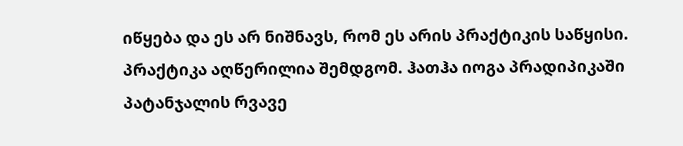იწყება და ეს არ ნიშნავს, რომ ეს არის პრაქტიკის საწყისი. პრაქტიკა აღწერილია შემდგომ. ჰათჰა იოგა პრადიპიკაში პატანჯალის რვავე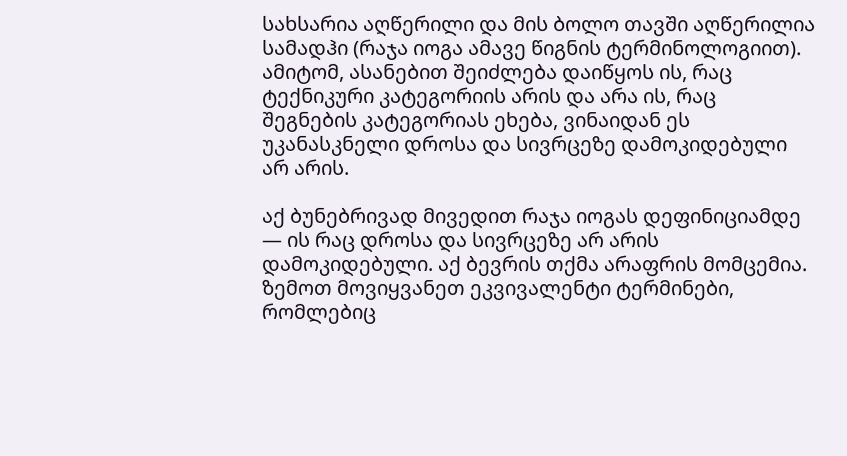სახსარია აღწერილი და მის ბოლო თავში აღწერილია სამადჰი (რაჯა იოგა ამავე წიგნის ტერმინოლოგიით). ამიტომ, ასანებით შეიძლება დაიწყოს ის, რაც ტექნიკური კატეგორიის არის და არა ის, რაც შეგნების კატეგორიას ეხება, ვინაიდან ეს უკანასკნელი დროსა და სივრცეზე დამოკიდებული არ არის.

აქ ბუნებრივად მივედით რაჯა იოგას დეფინიციამდე — ის რაც დროსა და სივრცეზე არ არის დამოკიდებული. აქ ბევრის თქმა არაფრის მომცემია. ზემოთ მოვიყვანეთ ეკვივალენტი ტერმინები, რომლებიც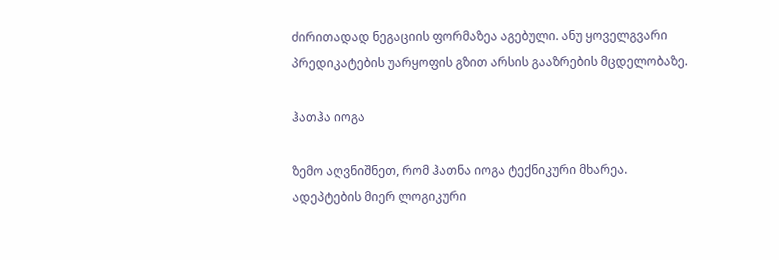ძირითადად ნეგაციის ფორმაზეა აგებული. ანუ ყოველგვარი პრედიკატების უარყოფის გზით არსის გააზრების მცდელობაზე.

ჰათჰა იოგა

ზემო აღვნიშნეთ, რომ ჰათნა იოგა ტექნიკური მხარეა. ადეპტების მიერ ლოგიკური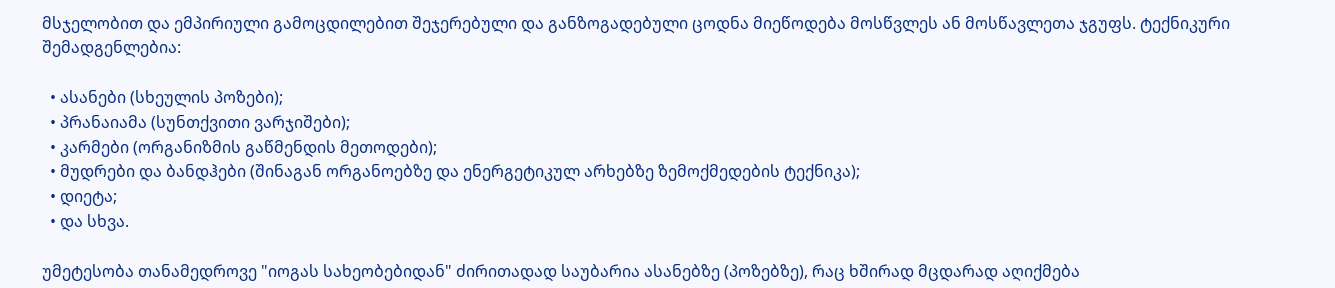მსჯელობით და ემპირიული გამოცდილებით შეჯერებული და განზოგადებული ცოდნა მიეწოდება მოსწვლეს ან მოსწავლეთა ჯგუფს. ტექნიკური შემადგენლებია:

  • ასანები (სხეულის პოზები);
  • პრანაიამა (სუნთქვითი ვარჯიშები);
  • კარმები (ორგანიზმის გაწმენდის მეთოდები);
  • მუდრები და ბანდჰები (შინაგან ორგანოებზე და ენერგეტიკულ არხებზე ზემოქმედების ტექნიკა);
  • დიეტა;
  • და სხვა.

უმეტესობა თანამედროვე "იოგას სახეობებიდან" ძირითადად საუბარია ასანებზე (პოზებზე), რაც ხშირად მცდარად აღიქმება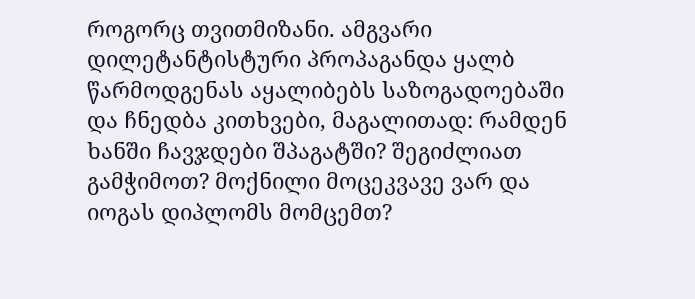როგორც თვითმიზანი. ამგვარი დილეტანტისტური პროპაგანდა ყალბ წარმოდგენას აყალიბებს საზოგადოებაში და ჩნედბა კითხვები, მაგალითად: რამდენ ხანში ჩავჯდები შპაგატში? შეგიძლიათ გამჭიმოთ? მოქნილი მოცეკვავე ვარ და იოგას დიპლომს მომცემთ?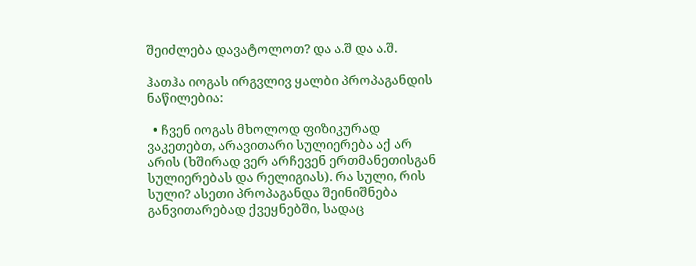შეიძლება დავატოლოთ? და ა.შ და ა.შ.

ჰათჰა იოგას ირგვლივ ყალბი პროპაგანდის ნაწილებია:

  • ჩვენ იოგას მხოლოდ ფიზიკურად ვაკეთებთ, არავითარი სულიერება აქ არ არის (ხშირად ვერ არჩევენ ერთმანეთისგან სულიერებას და რელიგიას). რა სული, რის სული? ასეთი პროპაგანდა შეინიშნება განვითარებად ქვეყნებში, სადაც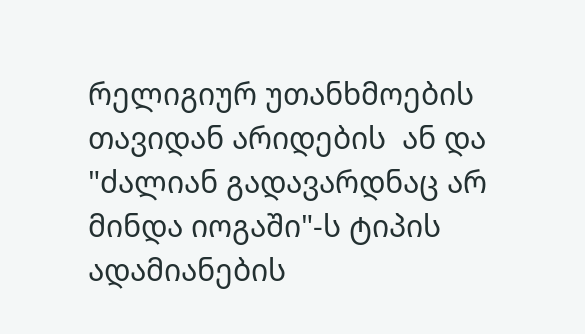რელიგიურ უთანხმოების თავიდან არიდების  ან და "ძალიან გადავარდნაც არ მინდა იოგაში"-ს ტიპის ადამიანების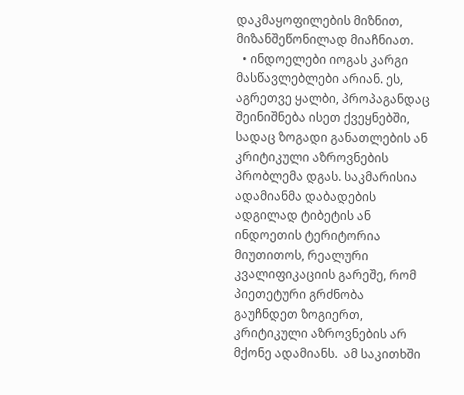დაკმაყოფილების მიზნით, მიზანშეწონილად მიაჩნიათ.
  • ინდოელები იოგას კარგი მასწავლებლები არიან. ეს, აგრეთვე ყალბი, პროპაგანდაც შეინიშნება ისეთ ქვეყნებში, სადაც ზოგადი განათლების ან კრიტიკული აზროვნების პრობლემა დგას. საკმარისია ადამიანმა დაბადების ადგილად ტიბეტის ან ინდოეთის ტერიტორია მიუთითოს, რეალური კვალიფიკაციის გარეშე, რომ პიეთეტური გრძნობა გაუჩნდეთ ზოგიერთ, კრიტიკული აზროვნების არ მქონე ადამიანს.  ამ საკითხში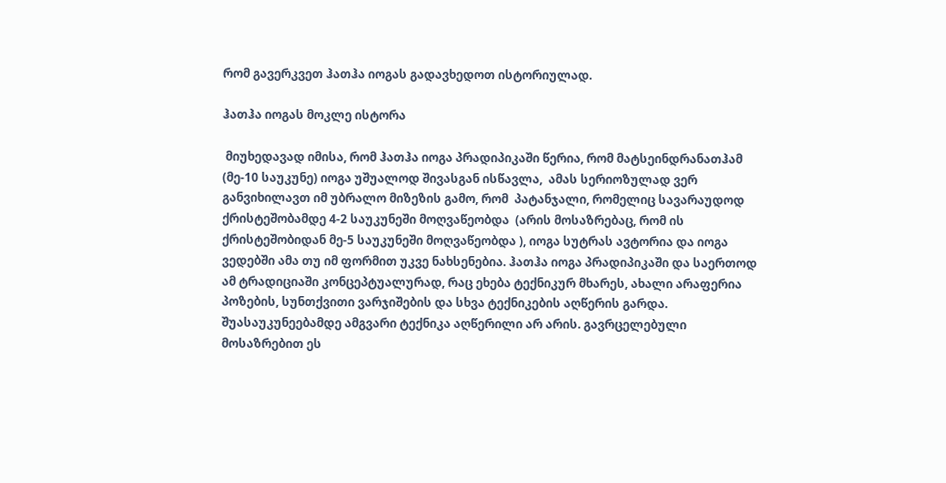რომ გავერკვეთ ჰათჰა იოგას გადავხედოთ ისტორიულად.

ჰათჰა იოგას მოკლე ისტორა

 მიუხედავად იმისა, რომ ჰათჰა იოგა პრადიპიკაში წერია, რომ მატსეინდრანათჰამ (მე-10 საუკუნე) იოგა უშუალოდ შივასგან ისწავლა,  ამას სერიოზულად ვერ განვიხილავთ იმ უბრალო მიზეზის გამო, რომ  პატანჯალი, რომელიც სავარაუდოდ ქრისტეშობამდე 4-2 საუკუნეში მოღვაწეობდა  (არის მოსაზრებაც, რომ ის ქრისტეშობიდან მე-5 საუკუნეში მოღვაწეობდა ), იოგა სუტრას ავტორია და იოგა ვედებში ამა თუ იმ ფორმით უკვე ნახსენებია. ჰათჰა იოგა პრადიპიკაში და საერთოდ ამ ტრადიციაში კონცეპტუალურად, რაც ეხება ტექნიკურ მხარეს, ახალი არაფერია პოზების, სუნთქვითი ვარჯიშების და სხვა ტექნიკების აღწერის გარდა. შუასაუკუნეებამდე ამგვარი ტექნიკა აღწერილი არ არის. გავრცელებული მოსაზრებით ეს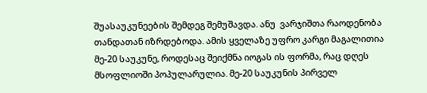შუასაუკუნეების შემდეგ შემუშავდა. ანუ  ვარჯიშთა რაოდენობა თანდათან იზრდებოდა. ამის ყველაზე უფრო კარგი მაგალითია მე-20 საუკუნე, როდესაც შეიქმნა იოგას ის ფორმა, რაც დღეს მსოფლიოში პოპულარულია. მე-20 საუკუნის პირველ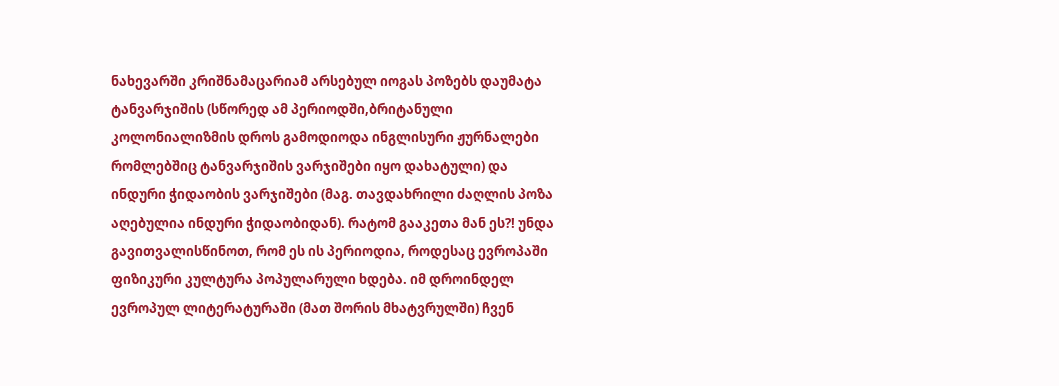ნახევარში კრიშნამაცარიამ არსებულ იოგას პოზებს დაუმატა ტანვარჯიშის (სწორედ ამ პერიოდში,ბრიტანული კოლონიალიზმის დროს გამოდიოდა ინგლისური ჟურნალები რომლებშიც ტანვარჯიშის ვარჯიშები იყო დახატული) და ინდური ჭიდაობის ვარჯიშები (მაგ. თავდახრილი ძაღლის პოზა აღებულია ინდური ჭიდაობიდან). რატომ გააკეთა მან ეს?! უნდა გავითვალისწინოთ, რომ ეს ის პერიოდია, როდესაც ევროპაში ფიზიკური კულტურა პოპულარული ხდება. იმ დროინდელ ევროპულ ლიტერატურაში (მათ შორის მხატვრულში) ჩვენ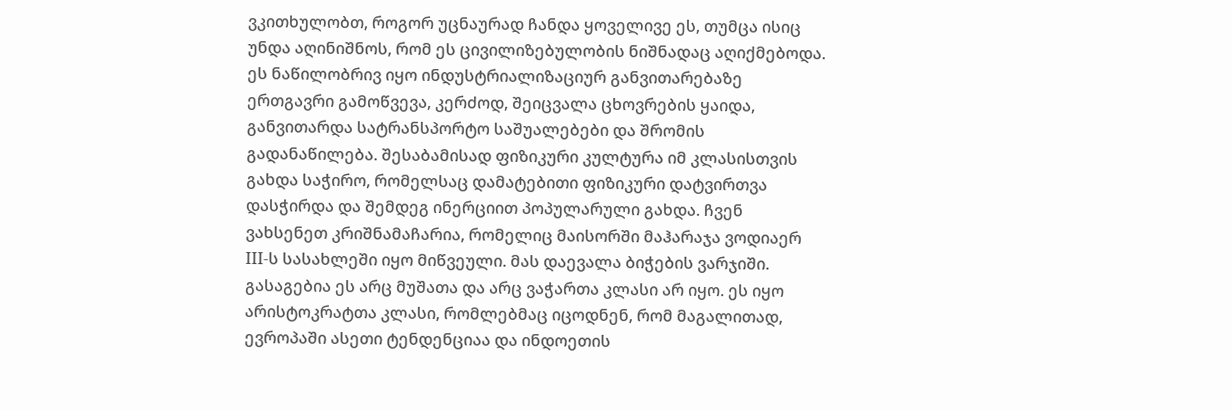ვკითხულობთ, როგორ უცნაურად ჩანდა ყოველივე ეს, თუმცა ისიც უნდა აღინიშნოს, რომ ეს ცივილიზებულობის ნიშნადაც აღიქმებოდა. ეს ნაწილობრივ იყო ინდუსტრიალიზაციურ განვითარებაზე ერთგავრი გამოწვევა, კერძოდ, შეიცვალა ცხოვრების ყაიდა, განვითარდა სატრანსპორტო საშუალებები და შრომის გადანაწილება. შესაბამისად ფიზიკური კულტურა იმ კლასისთვის გახდა საჭირო, რომელსაც დამატებითი ფიზიკური დატვირთვა დასჭირდა და შემდეგ ინერციით პოპულარული გახდა. ჩვენ ვახსენეთ კრიშნამაჩარია, რომელიც მაისორში მაჰარაჯა ვოდიაერ III-ს სასახლეში იყო მიწვეული. მას დაევალა ბიჭების ვარჯიში. გასაგებია ეს არც მუშათა და არც ვაჭართა კლასი არ იყო. ეს იყო არისტოკრატთა კლასი, რომლებმაც იცოდნენ, რომ მაგალითად, ევროპაში ასეთი ტენდენციაა და ინდოეთის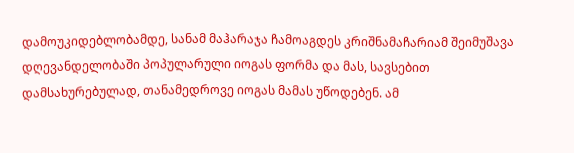დამოუკიდებლობამდე, სანამ მაჰარაჯა ჩამოაგდეს კრიშნამაჩარიამ შეიმუშავა დღევანდელობაში პოპულარული იოგას ფორმა და მას, სავსებით დამსახურებულად, თანამედროვე იოგას მამას უწოდებენ. ამ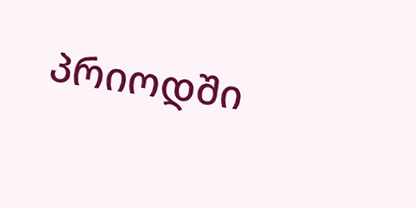პრიოდში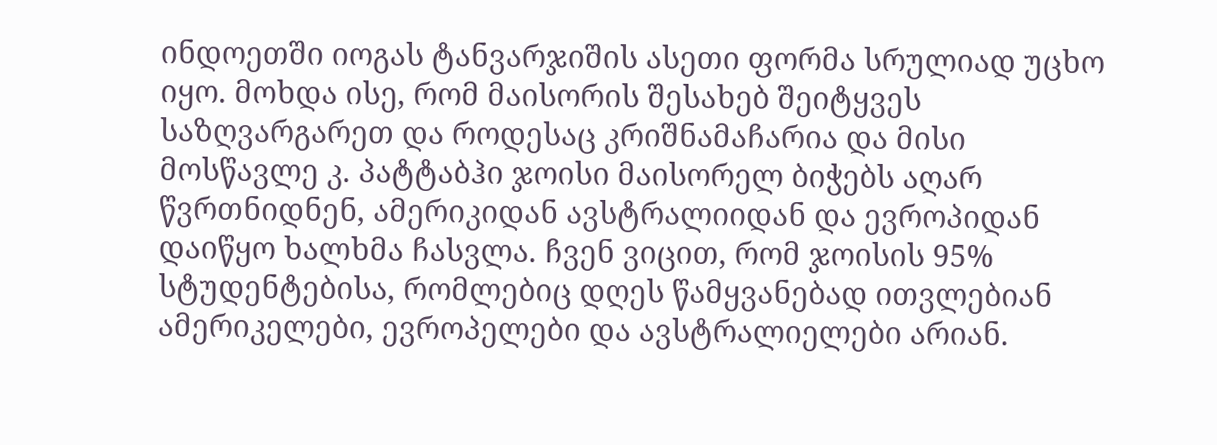ინდოეთში იოგას ტანვარჯიშის ასეთი ფორმა სრულიად უცხო იყო. მოხდა ისე, რომ მაისორის შესახებ შეიტყვეს საზღვარგარეთ და როდესაც კრიშნამაჩარია და მისი მოსწავლე კ. პატტაბჰი ჯოისი მაისორელ ბიჭებს აღარ წვრთნიდნენ, ამერიკიდან ავსტრალიიდან და ევროპიდან დაიწყო ხალხმა ჩასვლა. ჩვენ ვიცით, რომ ჯოისის 95% სტუდენტებისა, რომლებიც დღეს წამყვანებად ითვლებიან ამერიკელები, ევროპელები და ავსტრალიელები არიან.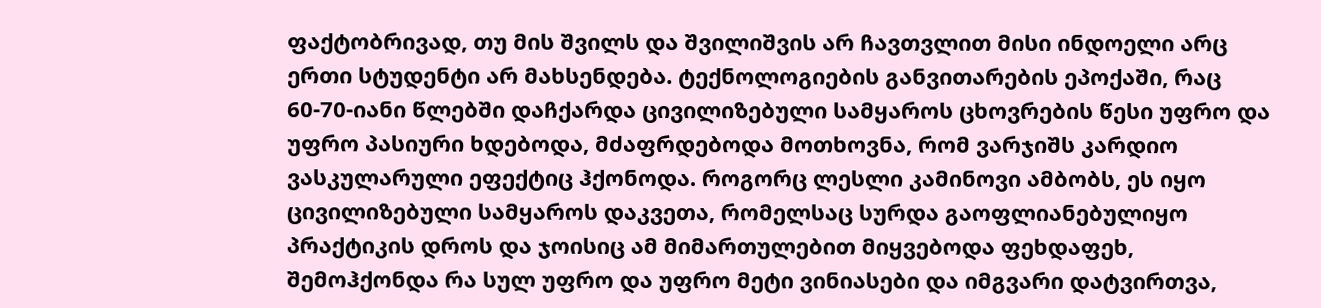ფაქტობრივად, თუ მის შვილს და შვილიშვის არ ჩავთვლით მისი ინდოელი არც ერთი სტუდენტი არ მახსენდება. ტექნოლოგიების განვითარების ეპოქაში, რაც 60-70-იანი წლებში დაჩქარდა ცივილიზებული სამყაროს ცხოვრების წესი უფრო და უფრო პასიური ხდებოდა, მძაფრდებოდა მოთხოვნა, რომ ვარჯიშს კარდიო ვასკულარული ეფექტიც ჰქონოდა. როგორც ლესლი კამინოვი ამბობს, ეს იყო ცივილიზებული სამყაროს დაკვეთა, რომელსაც სურდა გაოფლიანებულიყო პრაქტიკის დროს და ჯოისიც ამ მიმართულებით მიყვებოდა ფეხდაფეხ, შემოჰქონდა რა სულ უფრო და უფრო მეტი ვინიასები და იმგვარი დატვირთვა,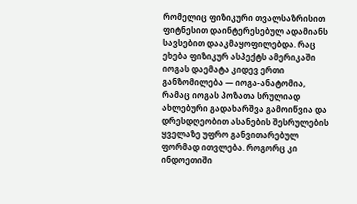რომელიც ფიზიკური თვალსაზრისით ფიტნესით დაინტერესებულ ადამიანს სავსებით დააკმაყოფილებდა. რაც ეხება ფიზიკურ ასპექტს ამერიკაში იოგას დაემატა კიდევ ერთი განზომილება — იოგა-ანატომია, რამაც იოგას პოზათა სრულიად ახლებური გადახარშვა გამოიწვია და დრესდღეობით ასანების შესრულების ყველაზე უფრო განვითარებულ ფორმად ითვლება. როგორც კი ინდოეთიში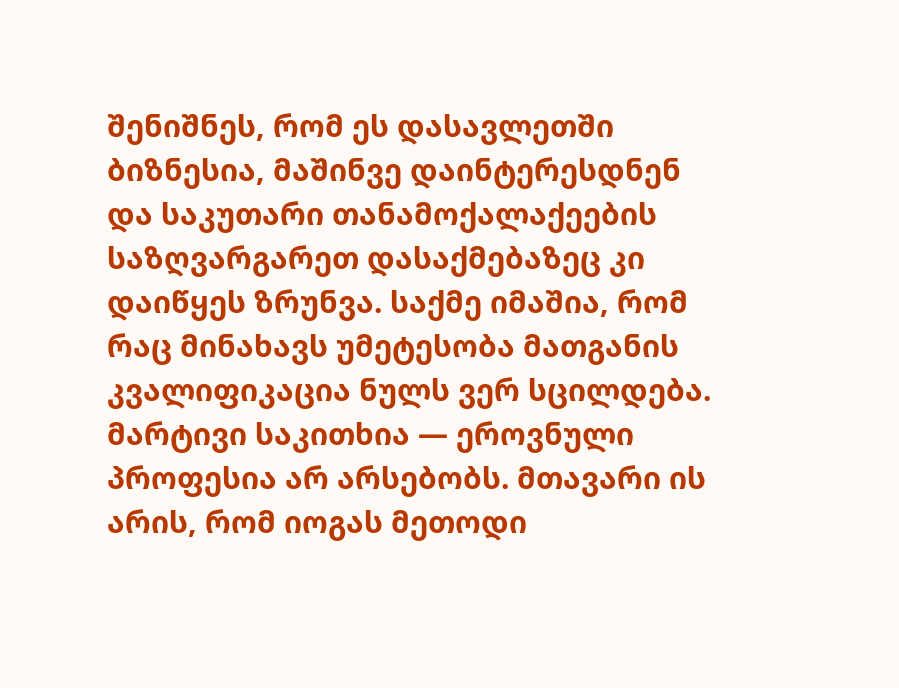შენიშნეს, რომ ეს დასავლეთში ბიზნესია, მაშინვე დაინტერესდნენ და საკუთარი თანამოქალაქეების საზღვარგარეთ დასაქმებაზეც კი დაიწყეს ზრუნვა. საქმე იმაშია, რომ რაც მინახავს უმეტესობა მათგანის კვალიფიკაცია ნულს ვერ სცილდება. მარტივი საკითხია — ეროვნული პროფესია არ არსებობს. მთავარი ის არის, რომ იოგას მეთოდი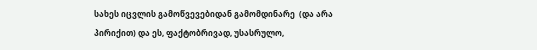სახეს იცვლის გამოწვევებიდან გამომდინარე  (და არა პირიქით) და ეს, ფაქტობრივად, უსასრულო,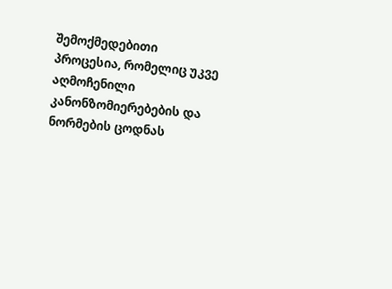შემოქმედებითი პროცესია, რომელიც უკვე აღმოჩენილი კანონზომიერებების და ნორმების ცოდნას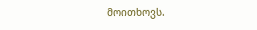მოითხოვს.